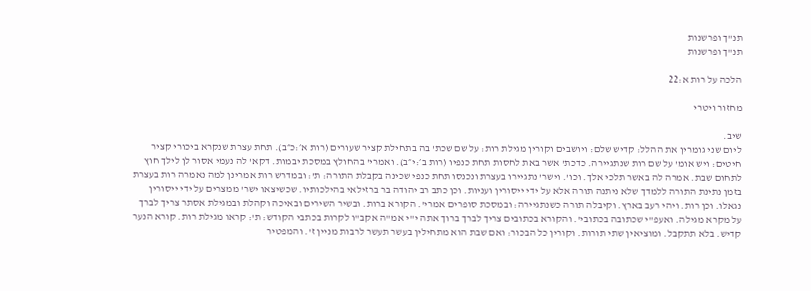תנ"ך ופרשנות
תנ"ך ופרשנות

הלכה על רות א:22

מחזור ויטרי

שיב.
ליום שני גומרין את ההלל: קדיש שלם: ויושבים וקורין מגילת רות: על שם שכת' בה בתחילת קציר שעורים (רות א׳:כ״ב). תחת עצרת שנקרא ביכורי קציר חיטים: ויש אומ' על שם רות שנתגיירה. כדכת' אשר באת לחסות תחת כנפיו (רות ב׳:י״ב). ואמרי' בהחולץ במסכת יבמות. דקא' לה נעמי אסור לן לילך חוץ לתחום שבת. אמרה לה באשר תלכי אלך. וכו'. וישר' נתגיירו בעצרת ונכנסו תחת כנפי שכינה בקבלת התורה: ת': ובמדרש רות אמרינן למה נאמרה רות בעצרת בזמן נתינת התורה ללמדך שלא ניתנה תורה אלא על ידי ייסורין ועניות. וכן כתב רב יהודה בר ברזילאי בהילכותיו. שכשיצאו ישר' ממצרים על ידי ייסורין נגאלו. וכן רות. ויהי רעב בארץ. וקיבלה תורה כשנתגיירה: ובמסכת סופרים אמרי'. הקורא ברות. ובשיר השירים ובאיכה וקהלת ובמגילת אסתר צריך לברך על מקרא מגילה. ואעפ"י שכתובה בכתובי'. והקורא בכתובים צריך לברך ברוך אתה י"י אמ"ה אקב"ו לקרות בכתבי הקודש: ת': קראו מגילת רות. קורא הנער קדיש. בלא תתקבל. ומוציאין שתי תורות. וקורין כל הבכור: ואם שבת הוא מתחילין בעשר תעשר לרבות מניין ז'. והמפטיר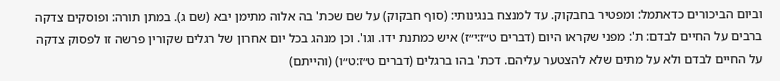וביום הביכורים כדאתמל: ומפטיר בחבקוק. עד למנצח בנגינותי: (סוף חבקוק) על שם שכת' בה אלוה מתימן יבא (שם ג). במתן תורה: ופוסקים צדקה ברבים על החיים לבדם: ת': מפני שקראו היום (דברים ט״ז:י״ז) איש כמתנת ידו. וגו'. וכן מנהג בכל יום אחרון של רגלים שקורין פרשה זו לפסוק צדקה על החיים לבדם ולא על מתים שלא להצטער עליהם. דכת' בהו ברגלים (דברים ט״ז:ט״ו) (והייתם)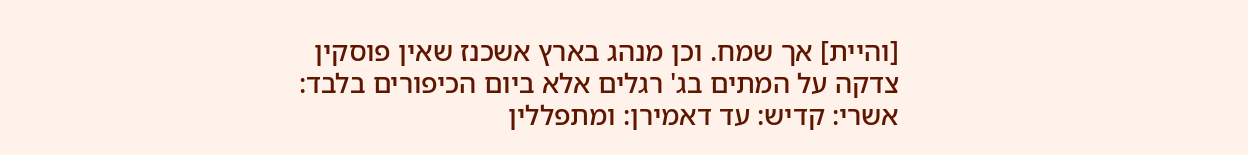[והיית] אך שמח. וכן מנהג בארץ אשכנז שאין פוסקין צדקה על המתים בג' רגלים אלא ביום הכיפורים בלבד: אשרי: קדיש: עד דאמירן: ומתפללין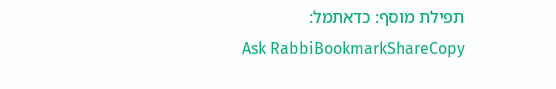תפילת מוסף: כדאתמל:
Ask RabbiBookmarkShareCopy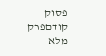פסוק קודםפרק מלא